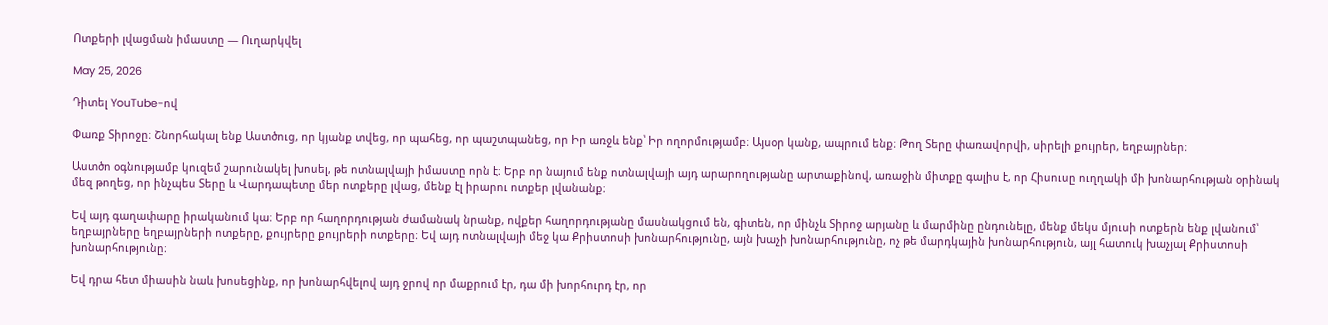Ոտքերի լվացման իմաստը — Ուղարկվել

May 25, 2026

Դիտել YouTube-ով

Փառք Տիրոջը։ Շնորհակալ ենք Աստծուց, որ կյանք տվեց, որ պահեց, որ պաշտպանեց, որ Իր առջև ենք՝ Իր ողորմությամբ։ Այսօր կանք, ապրում ենք։ Թող Տերը փառավորվի, սիրելի քույրեր, եղբայրներ։

Աստծո օգնությամբ կուզեմ շարունակել խոսել, թե ոտնալվայի իմաստը որն է։ Երբ որ նայում ենք ոտնալվայի այդ արարողությանը արտաքինով, առաջին միտքը գալիս է, որ Հիսուսը ուղղակի մի խոնարհության օրինակ մեզ թողեց, որ ինչպես Տերը և Վարդապետը մեր ոտքերը լվաց, մենք էլ իրարու ոտքեր լվանանք։

Եվ այդ գաղափարը իրականում կա։ Երբ որ հաղորդության ժամանակ նրանք, ովքեր հաղորդությանը մասնակցում են, գիտեն, որ մինչև Տիրոջ արյանը և մարմինը ընդունելը, մենք մեկս մյուսի ոտքերն ենք լվանում՝ եղբայրները եղբայրների ոտքերը, քույրերը քույրերի ոտքերը։ Եվ այդ ոտնալվայի մեջ կա Քրիստոսի խոնարհությունը, այն խաչի խոնարհությունը, ոչ թե մարդկային խոնարհություն, այլ հատուկ խաչյալ Քրիստոսի խոնարհությունը։

Եվ դրա հետ միասին նաև խոսեցինք, որ խոնարհվելով այդ ջրով որ մաքրում էր, դա մի խորհուրդ էր, որ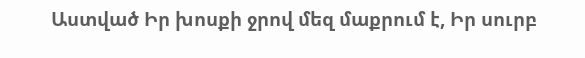Աստված Իր խոսքի ջրով մեզ մաքրում է, Իր սուրբ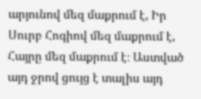արյունով մեզ մաքրում է, Իր Սուրբ Հոգիով մեզ մաքրում է, Հայրը մեզ մաքրում է։ Աստված այդ ջրով ցույց է տալիս այդ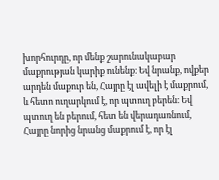խորհուրդը, որ մենք շարունակաբար մաքրության կարիք ունենք։ Եվ նրանք, ովքեր արդեն մաքուր են, Հայրը էլ ավելի է մաքրում, և հետո ուղարկում է, որ պտուղ բերեն։ Եվ պտուղ են բերում, հետ են վերադառնում, Հայրը նորից նրանց մաքրում է, որ էլ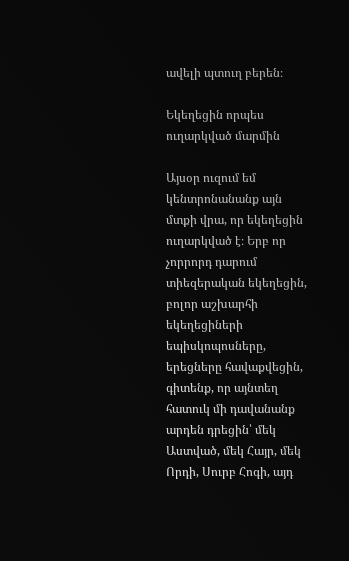ավելի պտուղ բերեն։

Եկեղեցին որպես ուղարկված մարմին

Այսօր ուզում եմ կենտրոնանանք այն մտքի վրա, որ եկեղեցին ուղարկված է։ Երբ որ չորրորդ դարում տիեզերական եկեղեցին, բոլոր աշխարհի եկեղեցիների եպիսկոպոսները, երեցները հավաքվեցին, գիտենք, որ այնտեղ հատուկ մի դավանանք արդեն դրեցին՝ մեկ Աստված, մեկ Հայր, մեկ Որդի, Սուրբ Հոգի, այդ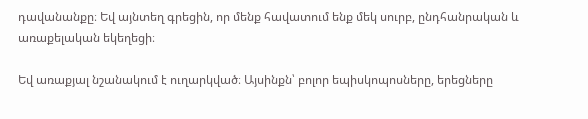դավանանքը։ Եվ այնտեղ գրեցին, որ մենք հավատում ենք մեկ սուրբ, ընդհանրական և առաքելական եկեղեցի։

Եվ առաքյալ նշանակում է ուղարկված։ Այսինքն՝ բոլոր եպիսկոպոսները, երեցները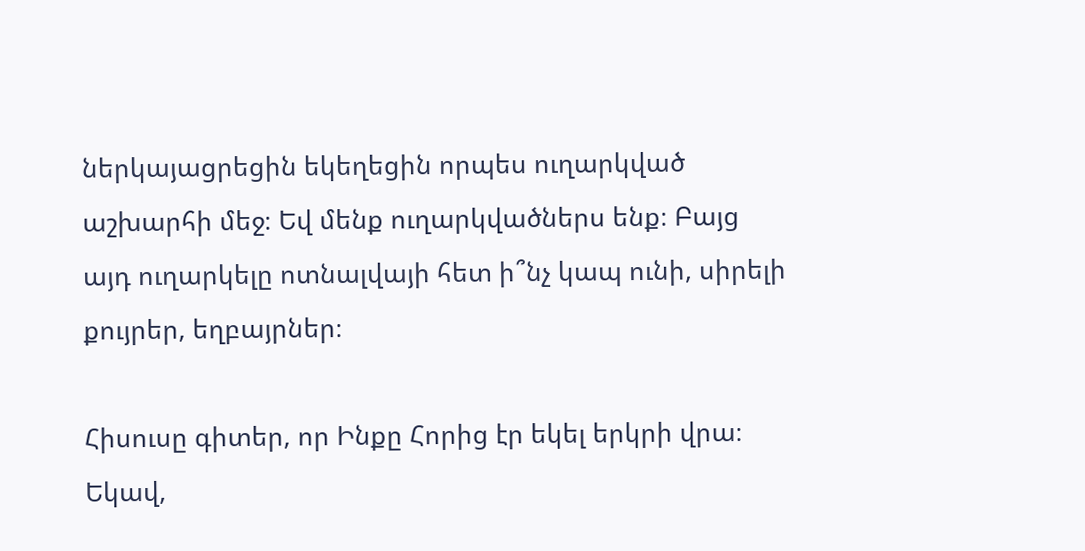ներկայացրեցին եկեղեցին որպես ուղարկված աշխարհի մեջ։ Եվ մենք ուղարկվածներս ենք։ Բայց այդ ուղարկելը ոտնալվայի հետ ի՞նչ կապ ունի, սիրելի քույրեր, եղբայրներ։

Հիսուսը գիտեր, որ Ինքը Հորից էր եկել երկրի վրա։ Եկավ,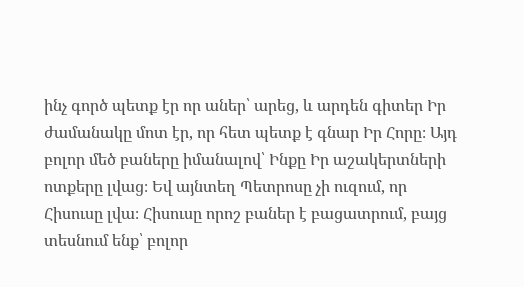ինչ գործ պետք էր որ աներ՝ արեց, և արդեն գիտեր Իր ժամանակը մոտ էր, որ հետ պետք է գնար Իր Հորը։ Այդ բոլոր մեծ բաները իմանալով՝ Ինքը Իր աշակերտների ոտքերը լվաց։ Եվ այնտեղ Պետրոսը չի ուզում, որ Հիսուսը լվա։ Հիսուսը որոշ բաներ է բացատրում, բայց տեսնում ենք՝ բոլոր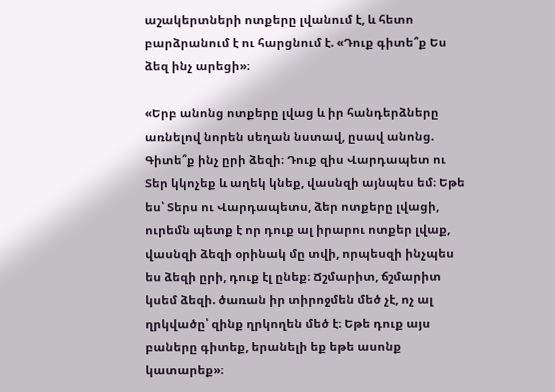աշակերտների ոտքերը լվանում է, և հետո բարձրանում է ու հարցնում է. «Դուք գիտե՞ք Ես ձեզ ինչ արեցի»։

«Երբ անոնց ոտքերը լվաց և իր հանդերձները առնելով նորեն սեղան նստավ, ըսավ անոնց. Գիտե՞ք ինչ ըրի ձեզի։ Դուք զիս Վարդապետ ու Տեր կկոչեք և աղեկ կնեք, վասնզի այնպես եմ։ Եթե ես՝ Տերս ու Վարդապետս, ձեր ոտքերը լվացի, ուրեմն պետք է որ դուք ալ իրարու ոտքեր լվաք, վասնզի ձեզի օրինակ մը տվի, որպեսզի ինչպես ես ձեզի ըրի, դուք էլ ընեք։ Ճշմարիտ, ճշմարիտ կսեմ ձեզի. ծառան իր տիրոջմեն մեծ չէ, ոչ ալ ղրկվածը՝ զինք ղրկողեն մեծ է։ Եթե դուք այս բաները գիտեք, երանելի եք եթե ասոնք կատարեք»։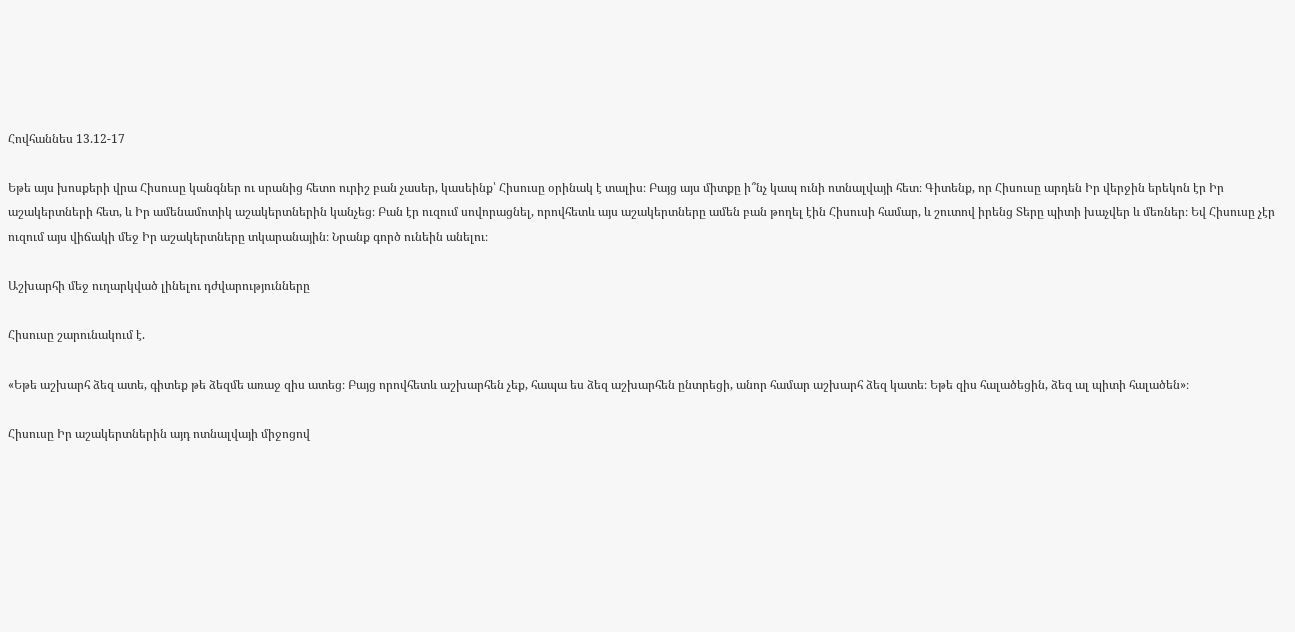Հովհաննես 13.12-17

Եթե այս խոսքերի վրա Հիսուսը կանգներ ու սրանից հետո ուրիշ բան չասեր, կասեինք՝ Հիսուսը օրինակ է տալիս։ Բայց այս միտքը ի՞նչ կապ ունի ոտնալվայի հետ։ Գիտենք, որ Հիսուսը արդեն Իր վերջին երեկոն էր Իր աշակերտների հետ, և Իր ամենամոտիկ աշակերտներին կանչեց։ Բան էր ուզում սովորացնել, որովհետև այս աշակերտները ամեն բան թողել էին Հիսուսի համար, և շուտով իրենց Տերը պիտի խաչվեր և մեռներ։ Եվ Հիսուսը չէր ուզում այս վիճակի մեջ Իր աշակերտները տկարանային։ Նրանք գործ ունեին անելու։

Աշխարհի մեջ ուղարկված լինելու դժվարությունները

Հիսուսը շարունակում է.

«Եթե աշխարհ ձեզ ատե, գիտեք թե ձեզմե առաջ զիս ատեց։ Բայց որովհետև աշխարհեն չեք, հապա ես ձեզ աշխարհեն ընտրեցի, անոր համար աշխարհ ձեզ կատե։ Եթե զիս հալածեցին, ձեզ ալ պիտի հալածեն»։

Հիսուսը Իր աշակերտներին այդ ոտնալվայի միջոցով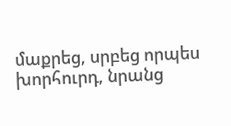մաքրեց, սրբեց որպես խորհուրդ, նրանց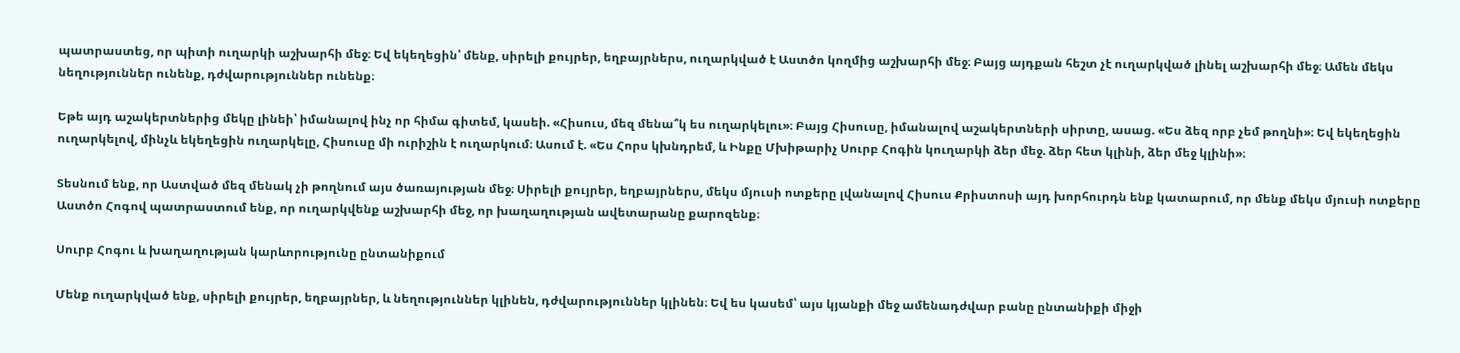պատրաստեց, որ պիտի ուղարկի աշխարհի մեջ։ Եվ եկեղեցին՝ մենք, սիրելի քույրեր, եղբայրներս, ուղարկված է Աստծո կողմից աշխարհի մեջ։ Բայց այդքան հեշտ չէ ուղարկված լինել աշխարհի մեջ։ Ամեն մեկս նեղություններ ունենք, դժվարություններ ունենք։

Եթե այդ աշակերտներից մեկը լինեի՝ իմանալով ինչ որ հիմա գիտեմ, կասեի. «Հիսուս, մեզ մենա՞կ ես ուղարկելու»։ Բայց Հիսուսը, իմանալով աշակերտների սիրտը, ասաց. «Ես ձեզ որբ չեմ թողնի»։ Եվ եկեղեցին ուղարկելով, մինչև եկեղեցին ուղարկելը, Հիսուսը մի ուրիշին է ուղարկում։ Ասում է. «Ես Հորս կխնդրեմ, և Ինքը Մխիթարիչ Սուրբ Հոգին կուղարկի ձեր մեջ. ձեր հետ կլինի, ձեր մեջ կլինի»։

Տեսնում ենք, որ Աստված մեզ մենակ չի թողնում այս ծառայության մեջ։ Սիրելի քույրեր, եղբայրներս, մեկս մյուսի ոտքերը լվանալով Հիսուս Քրիստոսի այդ խորհուրդն ենք կատարում, որ մենք մեկս մյուսի ոտքերը Աստծո Հոգով պատրաստում ենք, որ ուղարկվենք աշխարհի մեջ, որ խաղաղության ավետարանը քարոզենք։

Սուրբ Հոգու և խաղաղության կարևորությունը ընտանիքում

Մենք ուղարկված ենք, սիրելի քույրեր, եղբայրներ, և նեղություններ կլինեն, դժվարություններ կլինեն։ Եվ ես կասեմ՝ այս կյանքի մեջ ամենադժվար բանը ընտանիքի միջի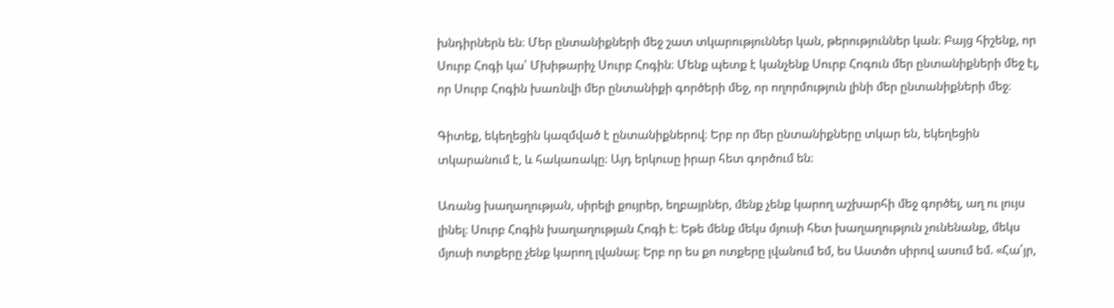խնդիրներն են։ Մեր ընտանիքների մեջ շատ տկարություններ կան, թերություններ կան։ Բայց հիշենք, որ Սուրբ Հոգի կա՝ Մխիթարիչ Սուրբ Հոգին։ Մենք պետք է կանչենք Սուրբ Հոգուն մեր ընտանիքների մեջ էլ, որ Սուրբ Հոգին խառնվի մեր ընտանիքի գործերի մեջ, որ ողորմություն լինի մեր ընտանիքների մեջ։

Գիտեք, եկեղեցին կազմված է ընտանիքներով։ Երբ որ մեր ընտանիքները տկար են, եկեղեցին տկարանում է, և հակառակը։ Այդ երկուսը իրար հետ գործում են։

Առանց խաղաղության, սիրելի քույրեր, եղբայրներ, մենք չենք կարող աշխարհի մեջ գործել, աղ ու լույս լինել։ Սուրբ Հոգին խաղաղության Հոգի է։ Եթե մենք մեկս մյուսի հետ խաղաղություն չունենանք, մեկս մյուսի ոտքերը չենք կարող լվանալ։ Երբ որ ես քո ոտքերը լվանում եմ, ես Աստծո սիրով ասում եմ. «Հա՛յր,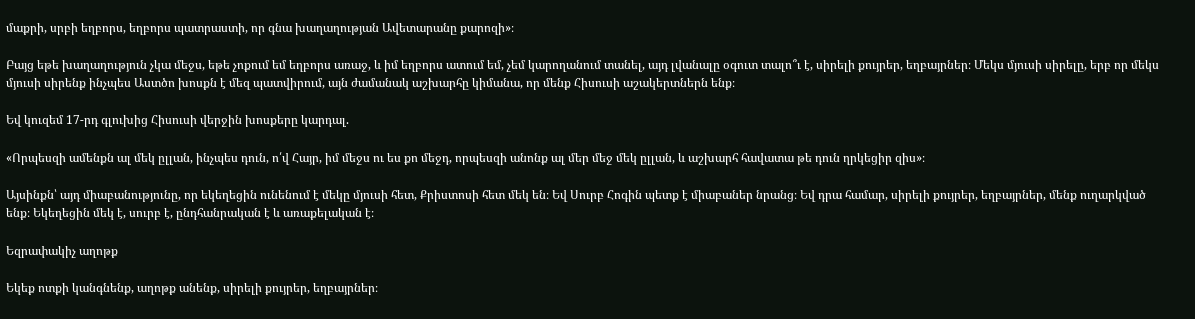մաքրի, սրբի եղբորս, եղբորս պատրաստի, որ գնա խաղաղության Ավետարանը քարոզի»։

Բայց եթե խաղաղություն չկա մեջս, եթե չոքում եմ եղբորս առաջ, և իմ եղբորս ատում եմ, չեմ կարողանում տանել, այդ լվանալը օգուտ տալո՞ւ է, սիրելի քույրեր, եղբայրներ։ Մեկս մյուսի սիրելը, երբ որ մեկս մյուսի սիրենք ինչպես Աստծո խոսքն է մեզ պատվիրում, այն ժամանակ աշխարհը կիմանա, որ մենք Հիսուսի աշակերտներն ենք։

Եվ կուզեմ 17-րդ գլուխից Հիսուսի վերջին խոսքերը կարդալ.

«Որպեսզի ամենքն ալ մեկ ըլլան, ինչպես դուն, ո՛վ Հայր, իմ մեջս ու ես քո մեջդ, որպեսզի անոնք ալ մեր մեջ մեկ ըլլան, և աշխարհ հավատա թե դուն ղրկեցիր զիս»։

Այսինքն՝ այդ միաբանությունը, որ եկեղեցին ունենում է մեկը մյուսի հետ, Քրիստոսի հետ մեկ են։ Եվ Սուրբ Հոգին պետք է միաբաներ նրանց։ Եվ դրա համար, սիրելի քույրեր, եղբայրներ, մենք ուղարկված ենք։ Եկեղեցին մեկ է, սուրբ է, ընդհանրական է և առաքելական է։

Եզրափակիչ աղոթք

Եկեք ոտքի կանգնենք, աղոթք անենք, սիրելի քույրեր, եղբայրներ։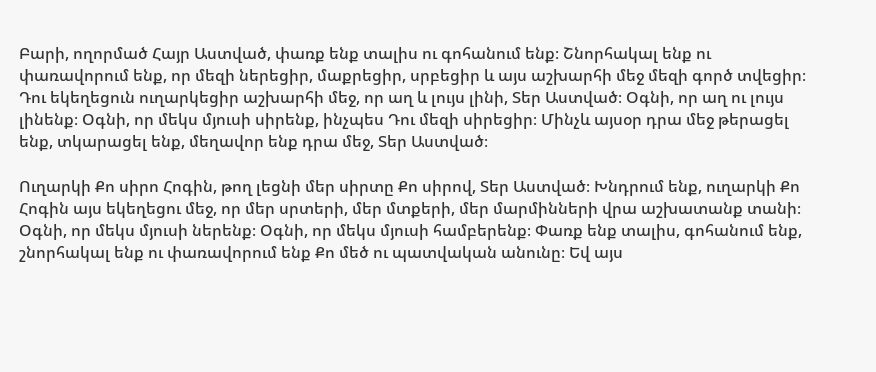Բարի, ողորմած Հայր Աստված, փառք ենք տալիս ու գոհանում ենք։ Շնորհակալ ենք ու փառավորում ենք, որ մեզի ներեցիր, մաքրեցիր, սրբեցիր և այս աշխարհի մեջ մեզի գործ տվեցիր։ Դու եկեղեցուն ուղարկեցիր աշխարհի մեջ, որ աղ և լույս լինի, Տեր Աստված։ Օգնի, որ աղ ու լույս լինենք։ Օգնի, որ մեկս մյուսի սիրենք, ինչպես Դու մեզի սիրեցիր։ Մինչև այսօր դրա մեջ թերացել ենք, տկարացել ենք, մեղավոր ենք դրա մեջ, Տեր Աստված։

Ուղարկի Քո սիրո Հոգին, թող լեցնի մեր սիրտը Քո սիրով, Տեր Աստված։ Խնդրում ենք, ուղարկի Քո Հոգին այս եկեղեցու մեջ, որ մեր սրտերի, մեր մտքերի, մեր մարմինների վրա աշխատանք տանի։ Օգնի, որ մեկս մյուսի ներենք։ Օգնի, որ մեկս մյուսի համբերենք։ Փառք ենք տալիս, գոհանում ենք, շնորհակալ ենք ու փառավորում ենք Քո մեծ ու պատվական անունը։ Եվ այս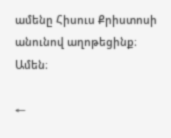ամենը Հիսուս Քրիստոսի անունով աղոթեցինք։ Ամեն։

←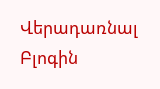Վերադառնալ Բլոգին